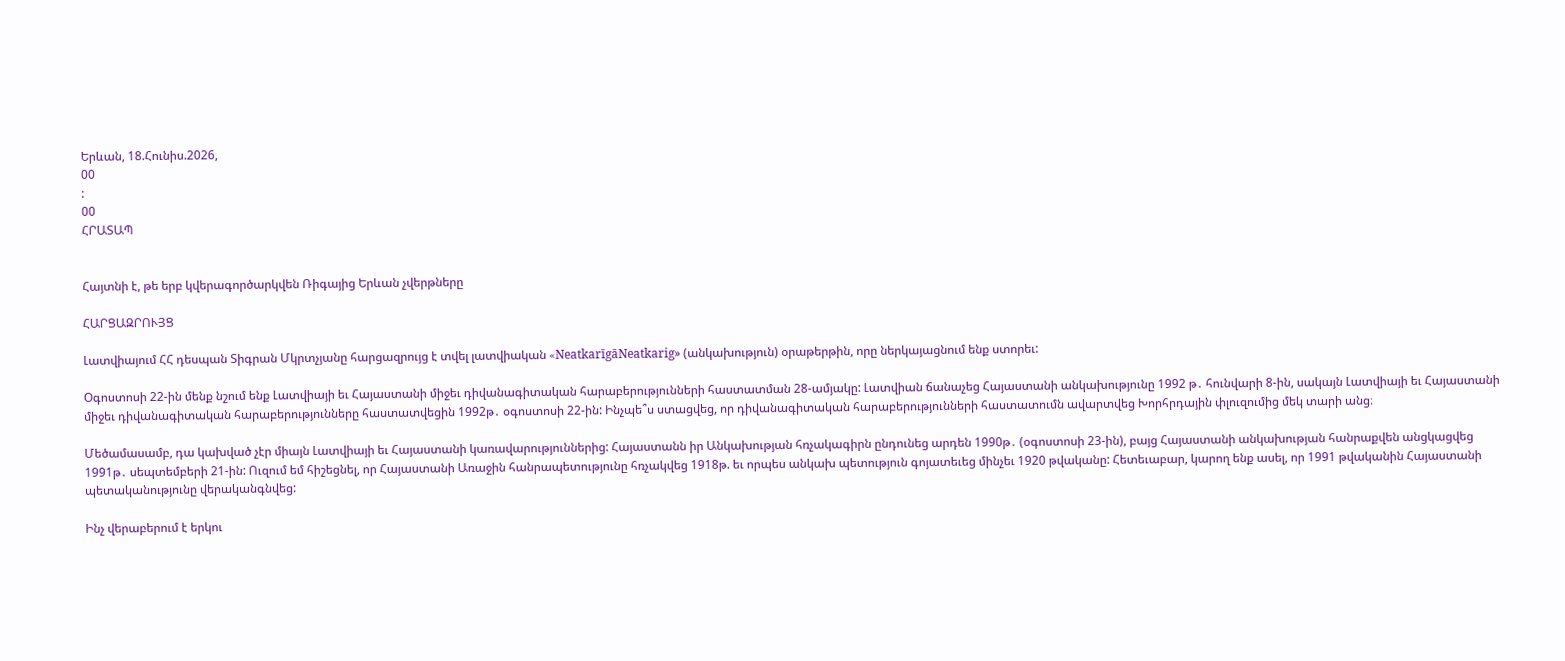Երևան, 18.Հունիս.2026,
00
:
00
ՀՐԱՏԱՊ


Հայտնի է, թե երբ կվերագործարկվեն Ռիգայից Երևան չվերթները

ՀԱՐՑԱԶՐՈՒՅՑ

Լատվիայում ՀՀ դեսպան Տիգրան Մկրտչյանը հարցազրույց է տվել լատվիական «NeatkarīgāNeatkarig» (անկախություն) օրաթերթին, որը ներկայացնում ենք ստորեւ:

Օգոստոսի 22-ին մենք նշում ենք Լատվիայի եւ Հայաստանի միջեւ դիվանագիտական հարաբերությունների հաստատման 28-ամյակը: Լատվիան ճանաչեց Հայաստանի անկախությունը 1992 թ․ հունվարի 8-ին, սակայն Լատվիայի եւ Հայաստանի միջեւ դիվանագիտական հարաբերությունները հաստատվեցին 1992թ․ օգոստոսի 22-ին: Ինչպե՞ս ստացվեց, որ դիվանագիտական հարաբերությունների հաստատումն ավարտվեց Խորհրդային փլուզումից մեկ տարի անց։

Մեծամասամբ, դա կախված չէր միայն Լատվիայի եւ Հայաստանի կառավարություններից: Հայաստանն իր Անկախության հռչակագիրն ընդունեց արդեն 1990թ․ (օգոստոսի 23-ին), բայց Հայաստանի անկախության հանրաքվեն անցկացվեց 1991թ․ սեպտեմբերի 21-ին: Ուզում եմ հիշեցնել, որ Հայաստանի Առաջին հանրապետությունը հռչակվեց 1918թ. եւ որպես անկախ պետություն գոյատեւեց մինչեւ 1920 թվականը: Հետեւաբար, կարող ենք ասել, որ 1991 թվականին Հայաստանի պետականությունը վերականգնվեց:

Ինչ վերաբերում է երկու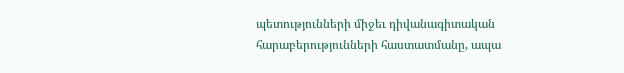պետությունների միջեւ դիվանագիտական հարաբերությունների հաստատմանը, ապա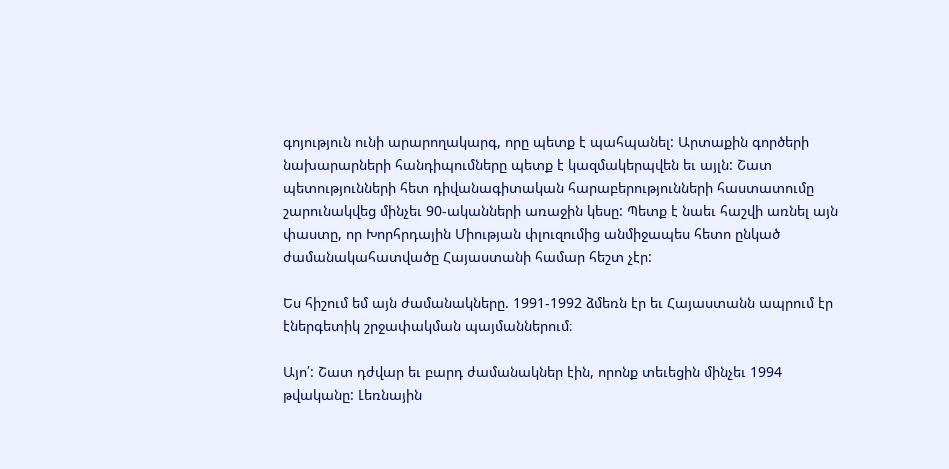գոյություն ունի արարողակարգ, որը պետք է պահպանել: Արտաքին գործերի նախարարների հանդիպումները պետք է կազմակերպվեն եւ այլն: Շատ պետությունների հետ դիվանագիտական հարաբերությունների հաստատումը շարունակվեց մինչեւ 90-ականների առաջին կեսը: Պետք է նաեւ հաշվի առնել այն փաստը, որ Խորհրդային Միության փլուզումից անմիջապես հետո ընկած ժամանակահատվածը Հայաստանի համար հեշտ չէր:

Ես հիշում եմ այն ժամանակները. 1991-1992 ձմեռն էր եւ Հայաստանն ապրում էր էներգետիկ շրջափակման պայմաններում։

Այո՛: Շատ դժվար եւ բարդ ժամանակներ էին, որոնք տեւեցին մինչեւ 1994 թվականը: Լեռնային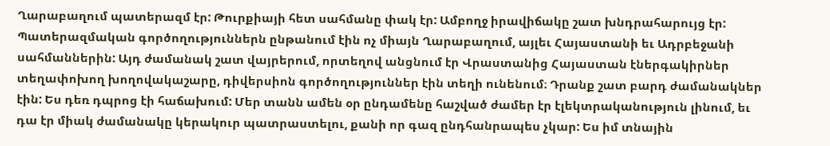Ղարաբաղում պատերազմ էր: Թուրքիայի հետ սահմանը փակ էր: Ամբողջ իրավիճակը շատ խնդրահարույց էր: Պատերազմական գործողություններն ընթանում էին ոչ միայն Ղարաբաղում, այլեւ Հայաստանի եւ Ադրբեջանի սահմաններին: Այդ ժամանակ շատ վայրերում, որտեղով անցնում էր Վրաստանից Հայաստան էներգակիրներ տեղափոխող խողովակաշարը, դիվերսիոն գործողություններ էին տեղի ունենում։ Դրանք շատ բարդ ժամանակներ էին: Ես դեռ դպրոց էի հաճախում: Մեր տանն ամեն օր ընդամենը հաշված ժամեր էր էլեկտրականություն լինում, եւ դա էր միակ ժամանակը կերակուր պատրաստելու, քանի որ գազ ընդհանրապես չկար: Ես իմ տնային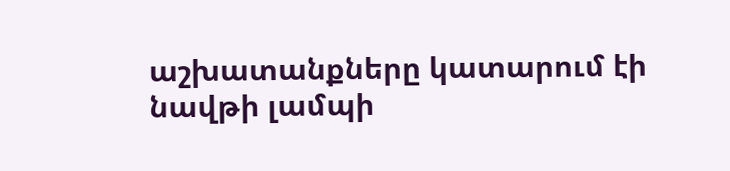աշխատանքները կատարում էի նավթի լամպի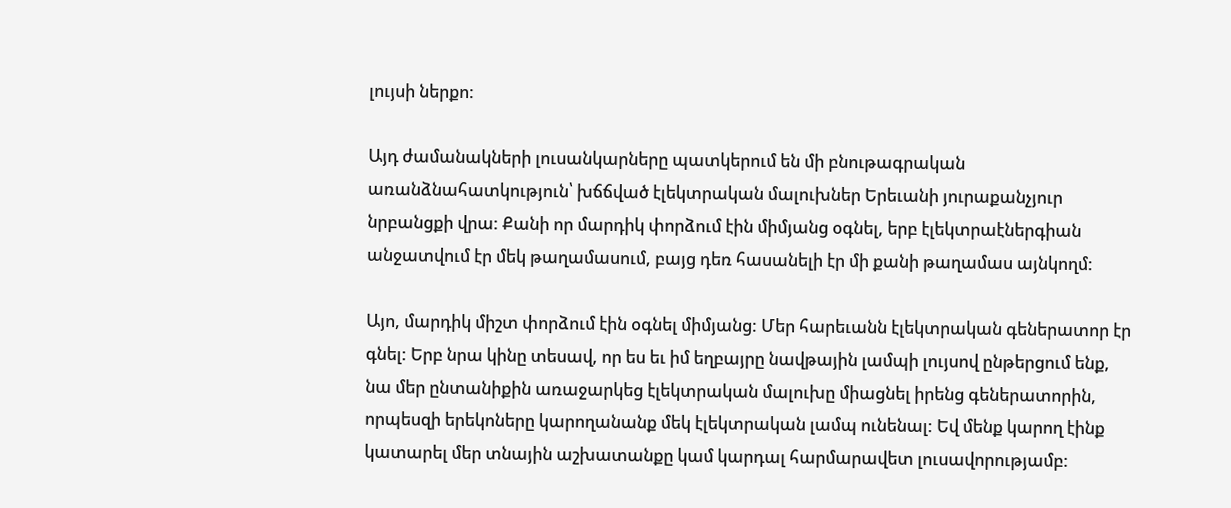լույսի ներքո:

Այդ ժամանակների լուսանկարները պատկերում են մի բնութագրական առանձնահատկություն՝ խճճված էլեկտրական մալուխներ Երեւանի յուրաքանչյուր նրբանցքի վրա: Քանի որ մարդիկ փորձում էին միմյանց օգնել, երբ էլեկտրաէներգիան անջատվում էր մեկ թաղամասում, բայց դեռ հասանելի էր մի քանի թաղամաս այնկողմ:

Այո, մարդիկ միշտ փորձում էին օգնել միմյանց: Մեր հարեւանն էլեկտրական գեներատոր էր գնել: Երբ նրա կինը տեսավ, որ ես եւ իմ եղբայրը նավթային լամպի լույսով ընթերցում ենք, նա մեր ընտանիքին առաջարկեց էլեկտրական մալուխը միացնել իրենց գեներատորին, որպեսզի երեկոները կարողանանք մեկ էլեկտրական լամպ ունենալ: Եվ մենք կարող էինք կատարել մեր տնային աշխատանքը կամ կարդալ հարմարավետ լուսավորությամբ: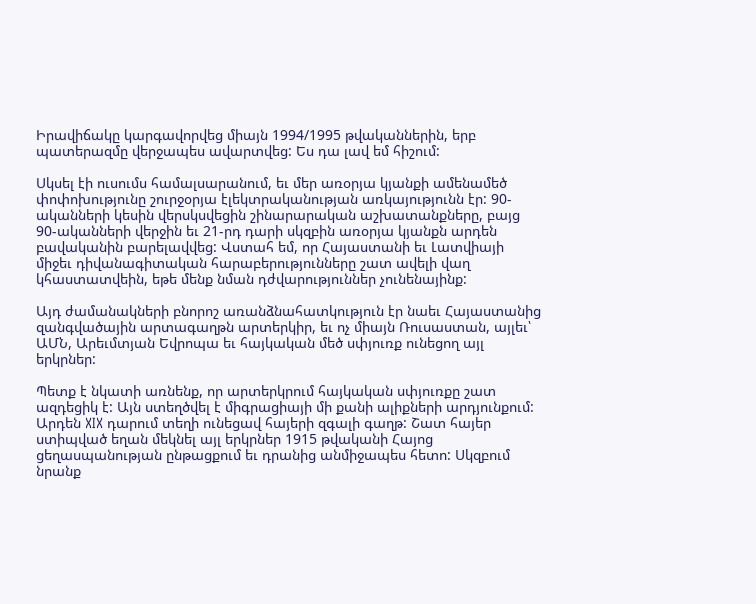Իրավիճակը կարգավորվեց միայն 1994/1995 թվականներին, երբ պատերազմը վերջապես ավարտվեց: Ես դա լավ եմ հիշում:

Սկսել էի ուսումս համալսարանում, եւ մեր առօրյա կյանքի ամենամեծ փոփոխությունը շուրջօրյա էլեկտրականության առկայությունն էր: 90-ականների կեսին վերսկսվեցին շինարարական աշխատանքները, բայց 90-ականների վերջին եւ 21-րդ դարի սկզբին առօրյա կյանքն արդեն բավականին բարելավվեց: Վստահ եմ, որ Հայաստանի եւ Լատվիայի միջեւ դիվանագիտական հարաբերությունները շատ ավելի վաղ կհաստատվեին, եթե մենք նման դժվարություններ չունենայինք:

Այդ ժամանակների բնորոշ առանձնահատկություն էր նաեւ Հայաստանից զանգվածային արտագաղթն արտերկիր, եւ ոչ միայն Ռուսաստան, այլեւ՝ ԱՄՆ, Արեւմտյան Եվրոպա եւ հայկական մեծ սփյուռք ունեցող այլ երկրներ:

Պետք է նկատի առնենք, որ արտերկրում հայկական սփյուռքը շատ ազդեցիկ է: Այն ստեղծվել է միգրացիայի մի քանի ալիքների արդյունքում: Արդեն XIX դարում տեղի ունեցավ հայերի զգալի գաղթ: Շատ հայեր ստիպված եղան մեկնել այլ երկրներ 1915 թվականի Հայոց ցեղասպանության ընթացքում եւ դրանից անմիջապես հետո: Սկզբում նրանք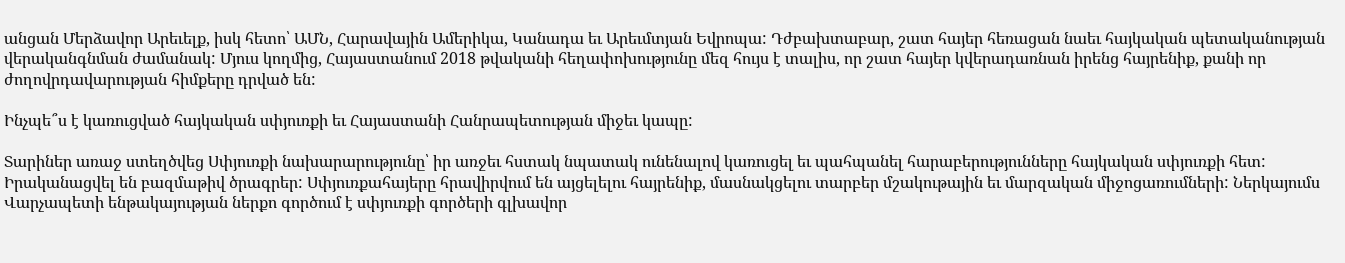անցան Մերձավոր Արեւելք, իսկ հետո՝ ԱՄՆ, Հարավային Ամերիկա, Կանադա եւ Արեւմտյան Եվրոպա: Դժբախտաբար, շատ հայեր հեռացան նաեւ հայկական պետականության վերականգնման ժամանակ: Մյուս կողմից, Հայաստանում 2018 թվականի հեղափոխությունը մեզ հույս է տալիս, որ շատ հայեր կվերադառնան իրենց հայրենիք, քանի որ ժողովրդավարության հիմքերը դրված են:

Ինչպե՞ս է կառուցված հայկական սփյուռքի եւ Հայաստանի Հանրապետության միջեւ կապը:

Տարիներ առաջ ստեղծվեց Սփյուռքի նախարարությունը՝ իր առջեւ հստակ նպատակ ունենալով կառուցել եւ պահպանել հարաբերությունները հայկական սփյուռքի հետ: Իրականացվել են բազմաթիվ ծրագրեր: Սփյուռքահայերը հրավիրվում են այցելելու հայրենիք, մասնակցելու տարբեր մշակութային եւ մարզական միջոցառումների: Ներկայումս Վարչապետի ենթակայության ներքո գործում է սփյուռքի գործերի գլխավոր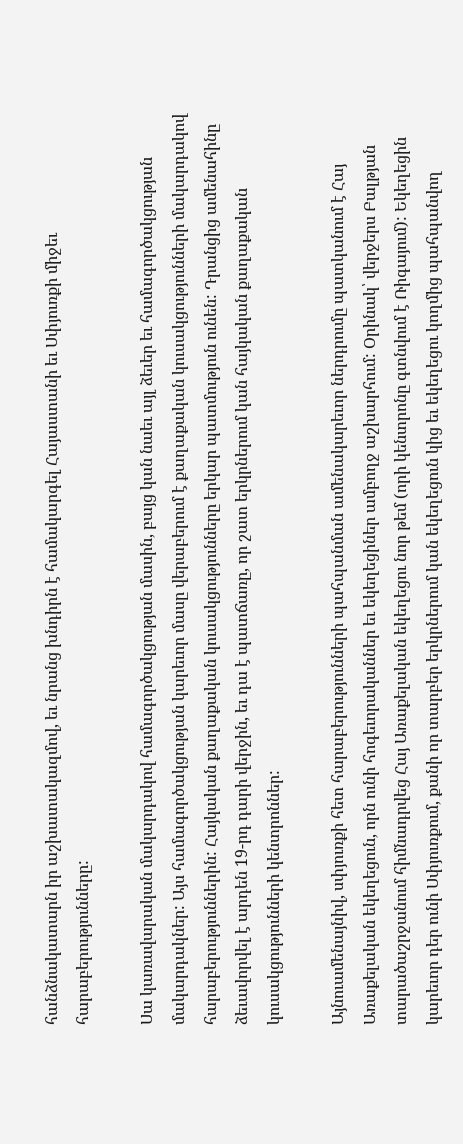հանձնակատարն իր աշխատակազմով, եւ նրանց խնդիրն է համակարգել Հայաստանի եւ Սփյուռքի միջեւ հարաբերությունները:

Սա կառավարական մակարդակով համագործակցության մասին, բայց կան նաեւ այլ ձեւեր եւ համագործակցության մակարդակներ: Այս համագործակցության կարեւոր մասը վերաբերում է քաղաքական կուսակցությունների մակարդակով հարաբերություններին: Հայկական քաղաքական կուսակցությունները երկար պատմություն ունեն: Դրանցից ամենահինը ձեւավորվել է արդեն 19-րդ դարի վերջին, եւ դա է պատճառը, որ շատ երկրներում կան հայկական քաղաքական կուսակցությունների կենտրոններ:

Այնուամենայնիվ, սփյուռքի հետ հարաբերությունների պահպանման ամենակարեւոր ներդրումը պատկանում է Հայ Առաքելական եկեղեցուն, որն ունի հոգեւորականներ եւ եկեղեցիներ ամբողջ աշխարհում: Օրինակ՝ վերջերս Բալթյան տարածաշրջանում հիմնադրվեց Հայ Առաքելական եկեղեցու նոր թեմ (որի կենտրոնը գտնվում է Ռիգայում): Եկեղեցին կարեւոր դեր ունի Սփյուռքում, քանի որ տարբեր երկրներում կան եկեղեցուն կից եւ եկեղեցու կողմից պահպանվող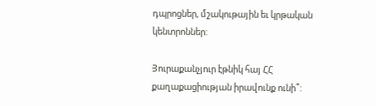դպրոցներ, մշակութային եւ կրթական կենտրոններ:

Յուրաքանչյուր էթնիկ հայ ՀՀ քաղաքացիության իրավունք ունի՞: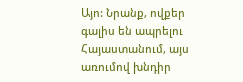Այո: Նրանք, ովքեր գալիս են ապրելու Հայաստանում, այս առումով խնդիր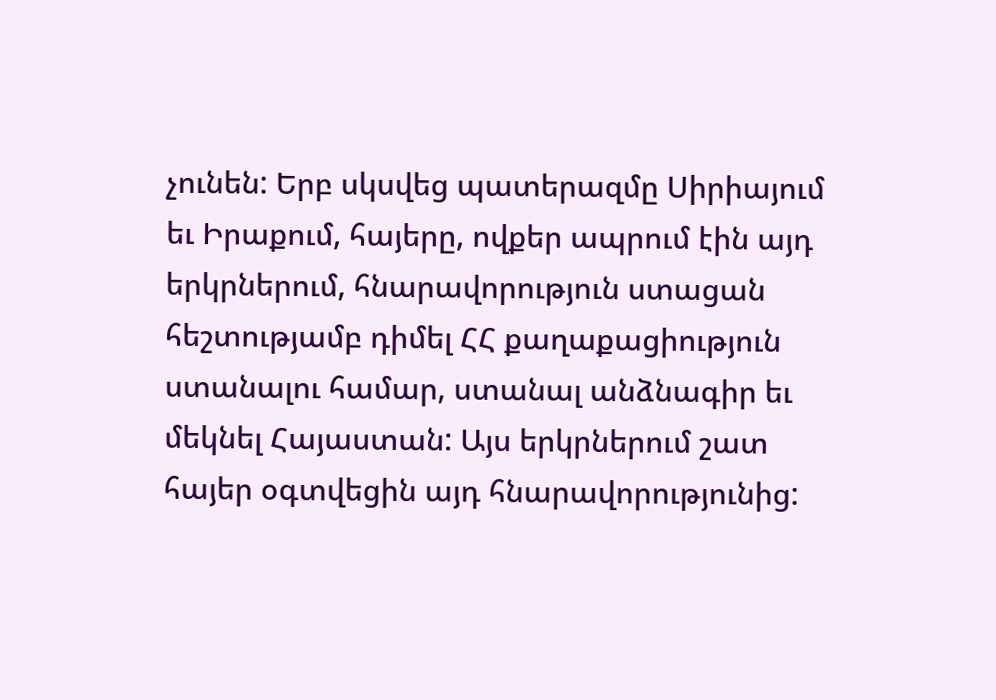չունեն: Երբ սկսվեց պատերազմը Սիրիայում եւ Իրաքում, հայերը, ովքեր ապրում էին այդ երկրներում, հնարավորություն ստացան հեշտությամբ դիմել ՀՀ քաղաքացիություն ստանալու համար, ստանալ անձնագիր եւ մեկնել Հայաստան: Այս երկրներում շատ հայեր օգտվեցին այդ հնարավորությունից: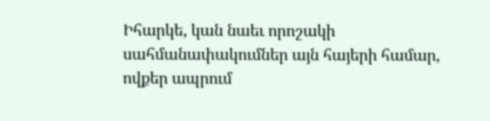Իհարկե, կան նաեւ որոշակի սահմանափակումներ այն հայերի համար, ովքեր ապրում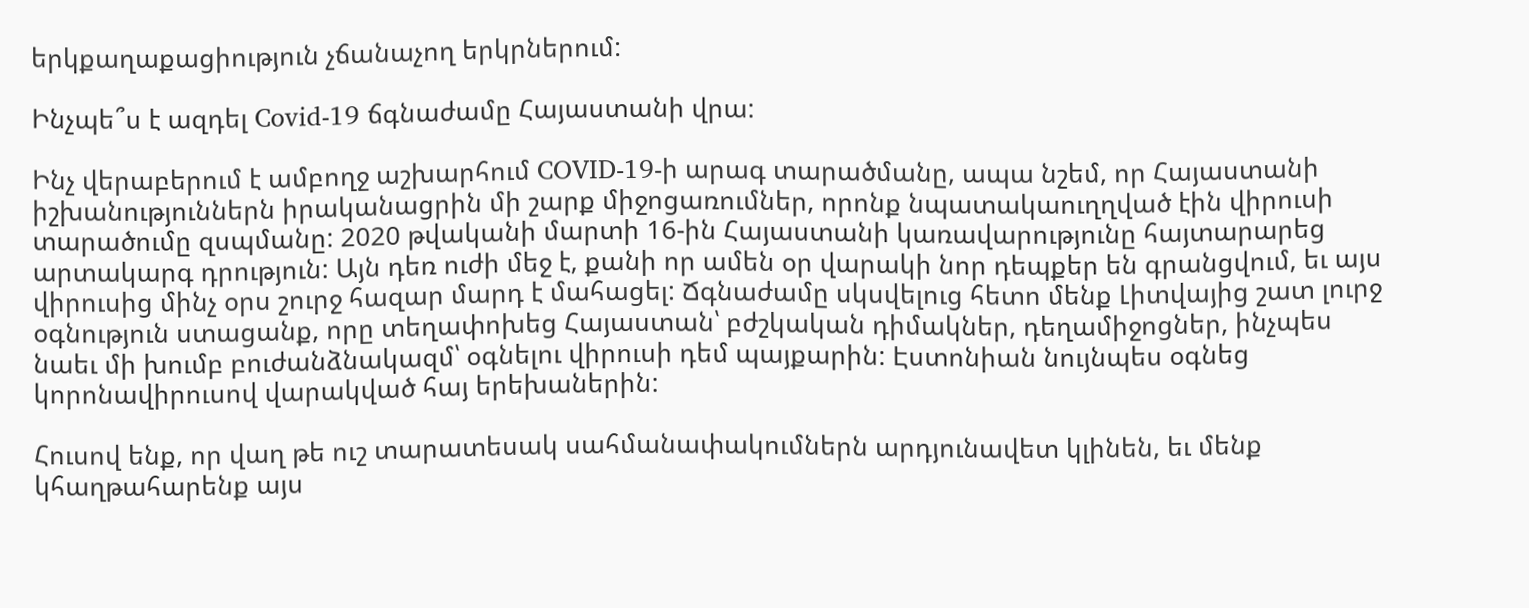երկքաղաքացիություն չճանաչող երկրներում:

Ինչպե՞ս է ազդել Covid-19 ճգնաժամը Հայաստանի վրա:

Ինչ վերաբերում է ամբողջ աշխարհում COVID-19-ի արագ տարածմանը, ապա նշեմ, որ Հայաստանի իշխանություններն իրականացրին մի շարք միջոցառումներ, որոնք նպատակաուղղված էին վիրուսի տարածումը զսպմանը: 2020 թվականի մարտի 16-ին Հայաստանի կառավարությունը հայտարարեց արտակարգ դրություն: Այն դեռ ուժի մեջ է, քանի որ ամեն օր վարակի նոր դեպքեր են գրանցվում, եւ այս վիրուսից մինչ օրս շուրջ հազար մարդ է մահացել: Ճգնաժամը սկսվելուց հետո մենք Լիտվայից շատ լուրջ օգնություն ստացանք, որը տեղափոխեց Հայաստան՝ բժշկական դիմակներ, դեղամիջոցներ, ինչպես նաեւ մի խումբ բուժանձնակազմ՝ օգնելու վիրուսի դեմ պայքարին: Էստոնիան նույնպես օգնեց կորոնավիրուսով վարակված հայ երեխաներին:

Հուսով ենք, որ վաղ թե ուշ տարատեսակ սահմանափակումներն արդյունավետ կլինեն, եւ մենք կհաղթահարենք այս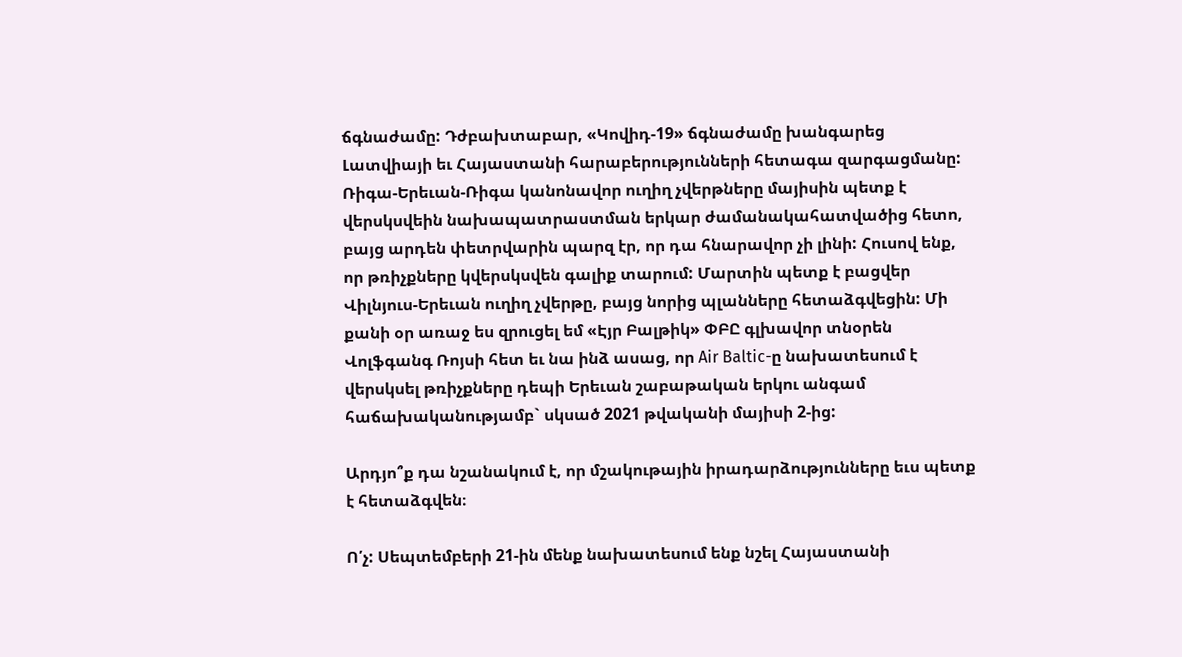ճգնաժամը: Դժբախտաբար, «Կովիդ-19» ճգնաժամը խանգարեց Լատվիայի եւ Հայաստանի հարաբերությունների հետագա զարգացմանը: Ռիգա-Երեւան-Ռիգա կանոնավոր ուղիղ չվերթները մայիսին պետք է վերսկսվեին նախապատրաստման երկար ժամանակահատվածից հետո, բայց արդեն փետրվարին պարզ էր, որ դա հնարավոր չի լինի: Հուսով ենք, որ թռիչքները կվերսկսվեն գալիք տարում: Մարտին պետք է բացվեր Վիլնյուս-Երեւան ուղիղ չվերթը, բայց նորից պլանները հետաձգվեցին: Մի քանի օր առաջ ես զրուցել եմ «Էյր Բալթիկ» ՓԲԸ գլխավոր տնօրեն Վոլֆգանգ Ռոյսի հետ եւ նա ինձ ասաց, որ Air Baltic-ը նախատեսում է վերսկսել թռիչքները դեպի Երեւան շաբաթական երկու անգամ հաճախականությամբ` սկսած 2021 թվականի մայիսի 2-ից:

Արդյո՞ք դա նշանակում է, որ մշակութային իրադարձությունները եւս պետք է հետաձգվեն։

Ո՛չ: Սեպտեմբերի 21-ին մենք նախատեսում ենք նշել Հայաստանի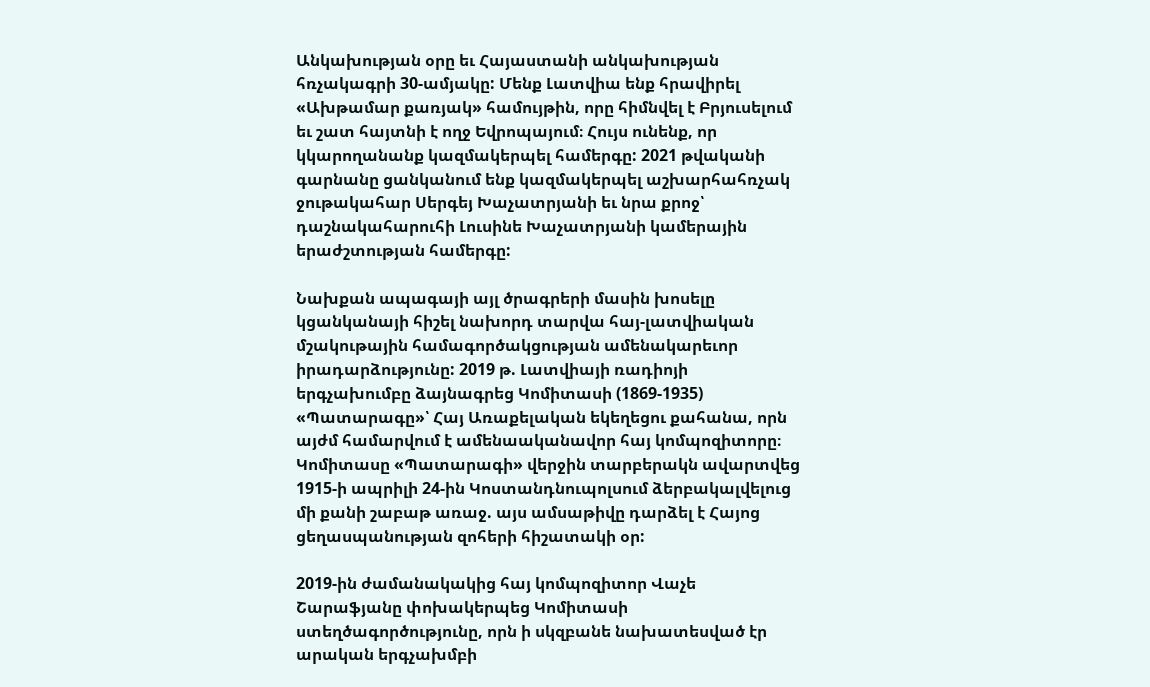Անկախության օրը եւ Հայաստանի անկախության հռչակագրի 30-ամյակը: Մենք Լատվիա ենք հրավիրել «Ախթամար քառյակ» համույթին, որը հիմնվել է Բրյուսելում եւ շատ հայտնի է ողջ Եվրոպայում։ Հույս ունենք, որ կկարողանանք կազմակերպել համերգը: 2021 թվականի գարնանը ցանկանում ենք կազմակերպել աշխարհահռչակ ջութակահար Սերգեյ Խաչատրյանի եւ նրա քրոջ՝ դաշնակահարուհի Լուսինե Խաչատրյանի կամերային երաժշտության համերգը:

Նախքան ապագայի այլ ծրագրերի մասին խոսելը կցանկանայի հիշել նախորդ տարվա հայ-լատվիական մշակութային համագործակցության ամենակարեւոր իրադարձությունը: 2019 թ. Լատվիայի ռադիոյի երգչախումբը ձայնագրեց Կոմիտասի (1869-1935) «Պատարագը»՝ Հայ Առաքելական եկեղեցու քահանա, որն այժմ համարվում է ամենաականավոր հայ կոմպոզիտորը։ Կոմիտասը «Պատարագի» վերջին տարբերակն ավարտվեց 1915-ի ապրիլի 24-ին Կոստանդնուպոլսում ձերբակալվելուց մի քանի շաբաթ առաջ. այս ամսաթիվը դարձել է Հայոց ցեղասպանության զոհերի հիշատակի օր:

2019-ին ժամանակակից հայ կոմպոզիտոր Վաչե Շարաֆյանը փոխակերպեց Կոմիտասի ստեղծագործությունը, որն ի սկզբանե նախատեսված էր արական երգչախմբի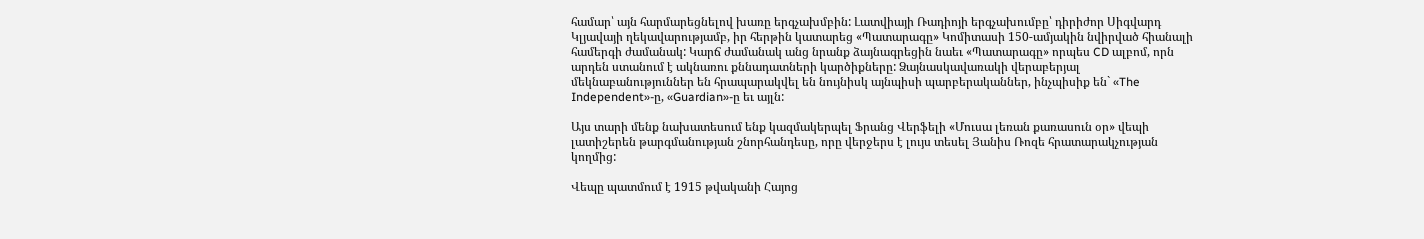համար՝ այն հարմարեցնելով խառը երգչախմբին: Լատվիայի Ռադիոյի երգչախումբը՝ դիրիժոր Սիգվարդ Կլյավայի ղեկավարությամբ, իր հերթին կատարեց «Պատարագը» Կոմիտասի 150-ամյակին նվիրված հիանալի համերգի ժամանակ: Կարճ ժամանակ անց նրանք ձայնագրեցին նաեւ «Պատարագը» որպես CD ալբոմ, որն արդեն ստանում է ակնառու քննադատների կարծիքները: Ձայնասկավառակի վերաբերյալ մեկնաբանություններ են հրապարակվել են նույնիսկ այնպիսի պարբերականներ, ինչպիսիք են` «The Independent»-ը, «Guardian»-ը եւ այլն:

Այս տարի մենք նախատեսում ենք կազմակերպել Ֆրանց Վերֆելի «Մուսա լեռան քառասուն օր» վեպի լատիշերեն թարգմանության շնորհանդեսը, որը վերջերս է լույս տեսել Յանիս Ռոզե հրատարակչության կողմից:

Վեպը պատմում է 1915 թվականի Հայոց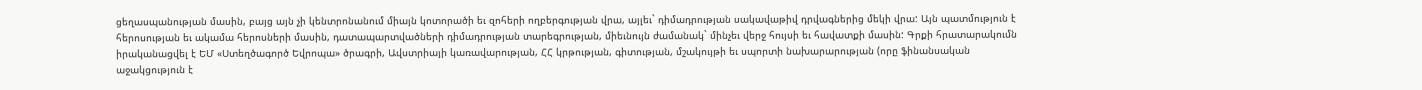ցեղասպանության մասին, բայց այն չի կենտրոնանում միայն կոտորածի եւ զոհերի ողբերգության վրա, այլեւ` դիմադրության սակավաթիվ դրվագներից մեկի վրա: Այն պատմություն է հերոսության եւ ակամա հերոսների մասին, դատապարտվածների դիմադրության տարեգրության, միեւնույն ժամանակ` մինչեւ վերջ հույսի եւ հավատքի մասին: Գրքի հրատարակումն իրականացվել է ԵՄ «Ստեղծագործ Եվրոպա» ծրագրի, Ավստրիայի կառավարության, ՀՀ կրթության, գիտության, մշակույթի եւ սպորտի նախարարության (որը ֆինանսական աջակցություն է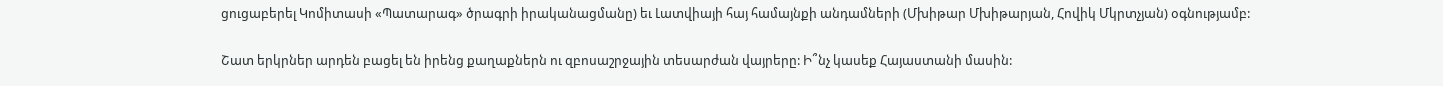ցուցաբերել Կոմիտասի «Պատարագ» ծրագրի իրականացմանը) եւ Լատվիայի հայ համայնքի անդամների (Մխիթար Մխիթարյան, Հովիկ Մկրտչյան) օգնությամբ:

Շատ երկրներ արդեն բացել են իրենց քաղաքներն ու զբոսաշրջային տեսարժան վայրերը: Ի՞նչ կասեք Հայաստանի մասին: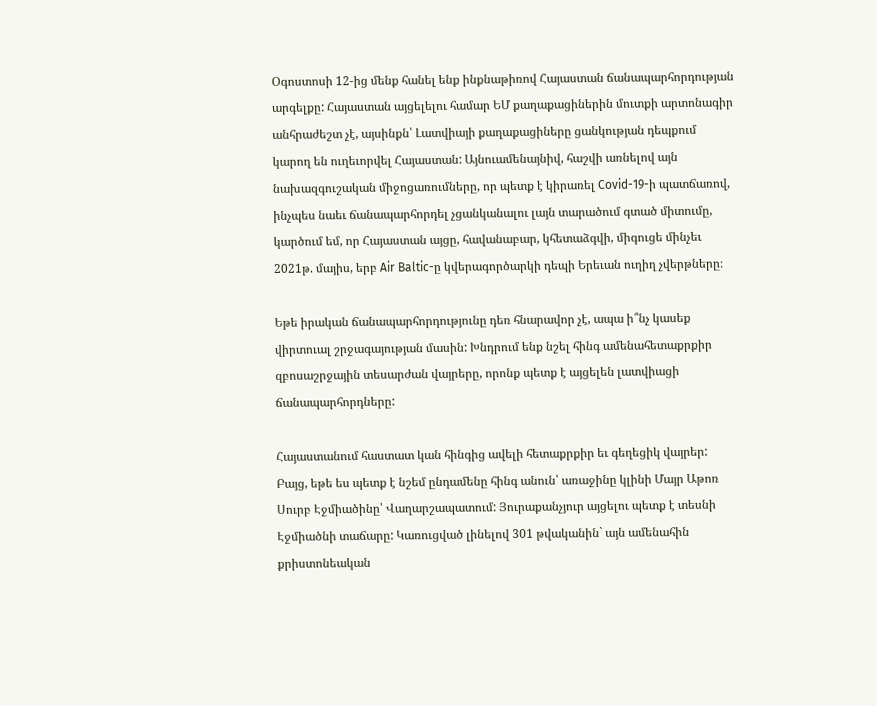Օգոստոսի 12-ից մենք հանել ենք ինքնաթիռով Հայաստան ճանապարհորդության արգելքը: Հայաստան այցելելու համար ԵՄ քաղաքացիներին մուտքի արտոնագիր անհրաժեշտ չէ, այսինքն՝ Լատվիայի քաղաքացիները ցանկության դեպքում կարող են ուղեւորվել Հայաստան: Այնուամենայնիվ, հաշվի առնելով այն նախազգուշական միջոցառումները, որ պետք է կիրառել Covid-19-ի պատճառով, ինչպես նաեւ ճանապարհորդել չցանկանալու լայն տարածում գտած միտումը, կարծում եմ, որ Հայաստան այցը, հավանաբար, կհետաձգվի, միգուցե մինչեւ 2021թ. մայիս, երբ Air Baltic-ը կվերագործարկի դեպի Երեւան ուղիղ չվերթները։

Եթե իրական ճանապարհորդությունը դեռ հնարավոր չէ, ապա ի՞նչ կասեք վիրտուալ շրջագայության մասին: Խնդրում ենք նշել հինգ ամենահետաքրքիր զբոսաշրջային տեսարժան վայրերը, որոնք պետք է այցելեն լատվիացի ճանապարհորդները:

Հայաստանում հաստատ կան հինգից ավելի հետաքրքիր եւ գեղեցիկ վայրեր: Բայց, եթե ես պետք է նշեմ ընդամենը հինգ անուն՝ առաջինը կլինի Մայր Աթոռ Սուրբ Էջմիածինը՝ Վաղարշապատում: Յուրաքանչյուր այցելու պետք է տեսնի Էջմիածնի տաճարը: Կառուցված լինելով 301 թվականին` այն ամենահին քրիստոնեական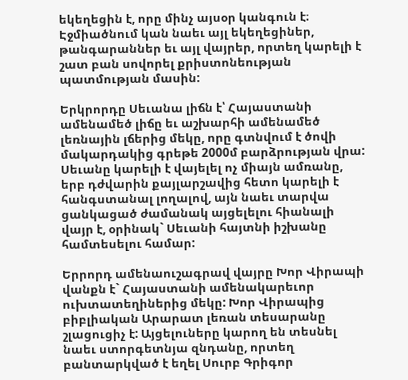եկեղեցին է, որը մինչ այսօր կանգուն է։ Էջմիածնում կան նաեւ այլ եկեղեցիներ, թանգարաններ եւ այլ վայրեր, որտեղ կարելի է շատ բան սովորել քրիստոնեության պատմության մասին:

Երկրորդը Սեւանա լիճն է՝ Հայաստանի ամենամեծ լիճը եւ աշխարհի ամենամեծ լեռնային լճերից մեկը, որը գտնվում է ծովի մակարդակից գրեթե 2000մ բարձրության վրա: Սեւանը կարելի է վայելել ոչ միայն ամռանը, երբ դժվարին քայլարշավից հետո կարելի է հանգստանալ լողալով, այն նաեւ տարվա ցանկացած ժամանակ այցելելու հիանալի վայր է, օրինակ` Սեւանի հայտնի իշխանը համտեսելու համար:

Երրորդ ամենաուշագրավ վայրը Խոր Վիրապի վանքն է` Հայաստանի ամենակարեւոր ուխտատեղիներից մեկը: Խոր Վիրապից բիբլիական Արարատ լեռան տեսարանը շլացուցիչ է: Այցելուները կարող են տեսնել նաեւ ստորգետնյա զնդանը, որտեղ բանտարկված է եղել Սուրբ Գրիգոր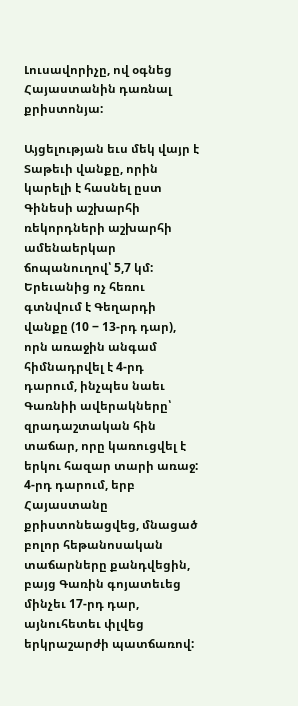Լուսավորիչը, ով օգնեց Հայաստանին դառնալ քրիստոնյա:

Այցելության եւս մեկ վայր է Տաթեւի վանքը, որին կարելի է հասնել ըստ Գինեսի աշխարհի ռեկորդների աշխարհի ամենաերկար ճոպանուղով՝ 5,7 կմ: Երեւանից ոչ հեռու գտնվում է Գեղարդի վանքը (10 ‒ 13-րդ դար), որն առաջին անգամ հիմնադրվել է 4-րդ դարում, ինչպես նաեւ Գառնիի ավերակները՝ զրադաշտական հին տաճար, որը կառուցվել է երկու հազար տարի առաջ: 4-րդ դարում, երբ Հայաստանը քրիստոնեացվեց, մնացած բոլոր հեթանոսական տաճարները քանդվեցին, բայց Գառին գոյատեւեց մինչեւ 17-րդ դար, այնուհետեւ փլվեց երկրաշարժի պատճառով: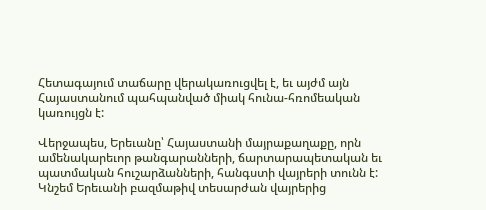Հետագայում տաճարը վերակառուցվել է, եւ այժմ այն Հայաստանում պահպանված միակ հունա-հռոմեական կառույցն է:

Վերջապես, Երեւանը՝ Հայաստանի մայրաքաղաքը, որն ամենակարեւոր թանգարանների, ճարտարապետական եւ պատմական հուշարձանների, հանգստի վայրերի տունն է: Կնշեմ Երեւանի բազմաթիվ տեսարժան վայրերից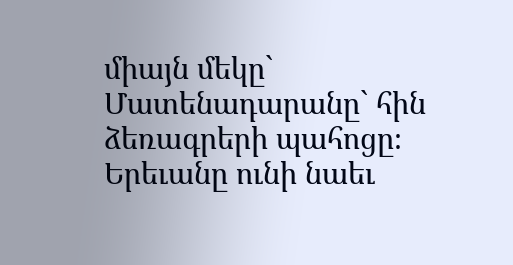միայն մեկը` Մատենադարանը` հին ձեռագրերի պահոցը։ Երեւանը ունի նաեւ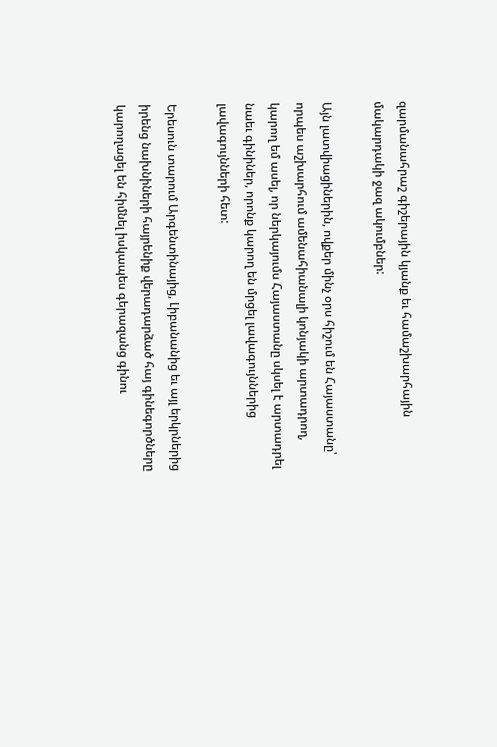զարմանահրաշ գիշերային կյանք եւ համաշխարհային մակարդակի ջազ ակումբներ:

Այն լատվիացիներին, ովքեր մինչ օրս հիշում են Հայաստանը՝ որպես աշխարհում ամենահիանալի կոնյակի արտադրող, կարող եմ ասել, որ ներկայումս Հայաստանը սկսել է արտադրել նաեւ գինիներ, որոնք կարող են մրցել լավագույններից լավագույնների հետ:

Երեսուն տարում Արգենտինայից, Լիբանանից եւ այլ երկրներից իրենց նախնիների հայրենիք վերադարձած հայ գինեգործները կարողացել են հիմնել իսկապես գերազանց գինու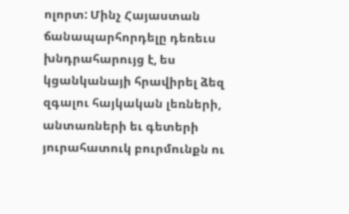ոլորտ: Մինչ Հայաստան ճանապարհորդելը դեռեւս խնդրահարույց է, ես կցանկանայի հրավիրել ձեզ զգալու հայկական լեռների, անտառների եւ գետերի յուրահատուկ բուրմունքն ու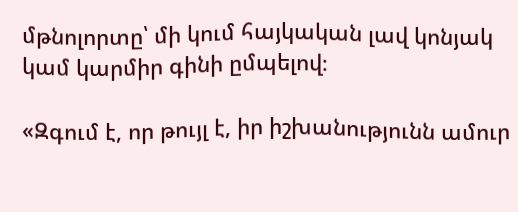մթնոլորտը՝ մի կում հայկական լավ կոնյակ կամ կարմիր գինի ըմպելով։

«Զգում է, որ թույլ է, իր իշխանությունն ամուր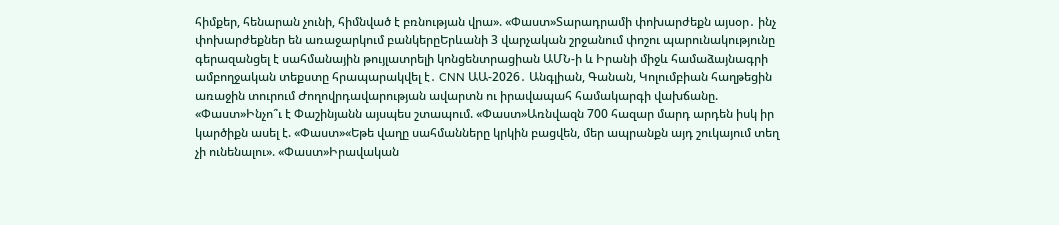հիմքեր, հենարան չունի, հիմնված է բռնության վրա». «Փաստ»Տարադրամի փոխարժեքն այսօր․ ինչ փոխարժեքներ են առաջարկում բանկերըԵրևանի 3 վարչական շրջանում փոշու պարունակությունը գերազանցել է սահմանային թույլատրելի կոնցենտրացիան ԱՄՆ-ի և Իրանի միջև համաձայնագրի ամբողջական տեքստը հրապարակվել է․ CNN ԱԱ-2026․ Անգլիան, Գանան, Կոլումբիան հաղթեցին առաջին տուրում Ժողովրդավարության ավարտն ու իրավապահ համակարգի վախճանը. «Փաստ»Ինչո՞ւ է Փաշինյանն այսպես շտապում. «Փաստ»Առնվազն 700 հազար մարդ արդեն իսկ իր կարծիքն ասել է. «Փաստ»«Եթե վաղը սահմանները կրկին բացվեն, մեր ապրանքն այդ շուկայում տեղ չի ունենալու». «Փաստ»Իրավական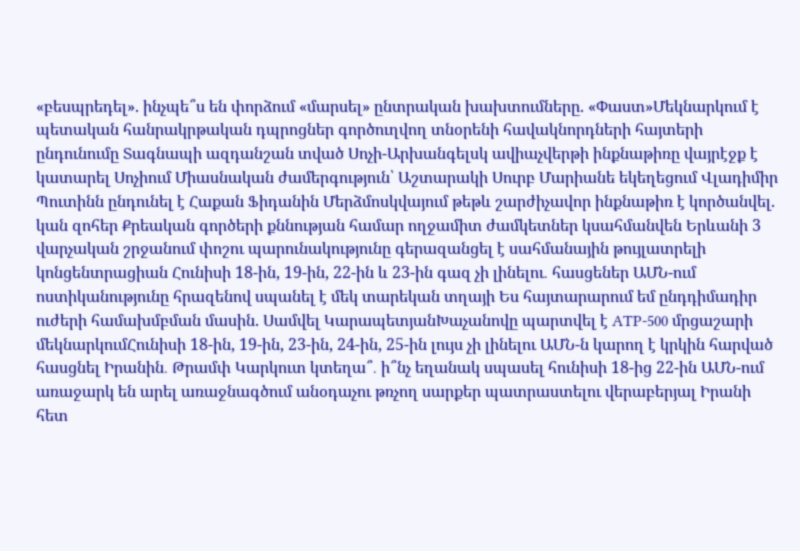«բեսպրեդել». ինչպե՞ս են փորձում «մարսել» ընտրական խախտումները. «Փաստ»Մեկնարկում է պետական հանրակրթական դպրոցներ գործուղվող տնօրենի հավակնորդների հայտերի ընդունումը Տագնապի ազդանշան տված Սոչի-Արխանգելսկ ավիաչվերթի ինքնաթիռը վայրէջք է կատարել Սոչիում Միասնական ժամերգություն՝ Աշտարակի Սուրբ Մարիանե եկեղեցում Վլադիմիր Պուտինն ընդունել է Հաքան Ֆիդանին Մերձմոսկվայում թեթև շարժիչավոր ինքնաթիռ է կործանվել. կան զոհեր Քրեական գործերի քննության համար ողջամիտ ժամկետներ կսահմանվեն Երևանի 3 վարչական շրջանում փոշու պարունակությունը գերազանցել է սահմանային թույլատրելի կոնցենտրացիան Հունիսի 18-ին, 19-ին, 22-ին և 23-ին գազ չի լինելու․ հասցեներ ԱՄՆ-ում ոստիկանությունը հրազենով սպանել է մեկ տարեկան տղայի Ես հայտարարում եմ ընդդիմադիր ուժերի համախմբման մասին. Սամվել ԿարապետյանԽաչանովը պարտվել է ATP-500 մրցաշարի մեկնարկումՀունիսի 18-ին, 19-ին, 23-ին, 24-ին, 25-ին լույս չի լինելու ԱՄՆ-ն կարող է կրկին հարված հասցնել Իրանին․ Թրամփ Կարկուտ կտեղա՞․ ի՞նչ եղանակ սպասել հունիսի 18-ից 22-ին ԱՄՆ-ում առաջարկ են արել առաջնագծում անօդաչու թռչող սարքեր պատրաստելու վերաբերյալ Իրանի հետ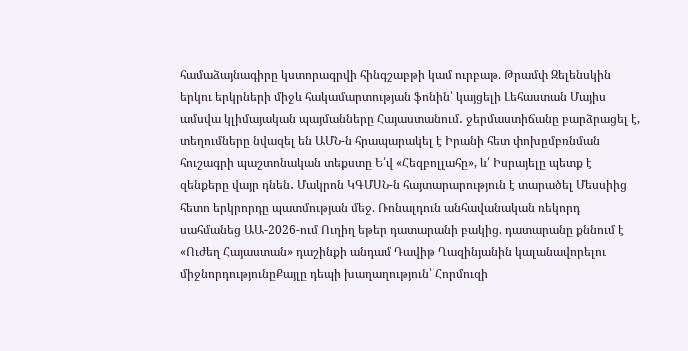համաձայնագիրը կստորագրվի հինգշաբթի կամ ուրբաթ. Թրամփ Զելենսկին երկու երկրների միջև հակամարտության ֆոնին՝ կայցելի Լեհաստան Մայիս ամսվա կլիմայական պայմանները Հայաստանում․ ջերմաստիճանը բարձրացել է, տեղումները նվազել են ԱՄՆ-ն հրապարակել է Իրանի հետ փոխըմբռնման հուշագրի պաշտոնական տեքստը Ե՛վ «Հեզբոլլահը», և՛ Իսրայելը պետք է զենքերը վայր դնեն․ Մակրոն ԿԳՄՍՆ-ն հայտարարություն է տարածել Մեսսիից հետո երկրորդը պատմության մեջ. Ռոնալդուն անհավանական ռեկորդ սահմանեց ԱԱ-2026-ում Ուղիղ եթեր դատարանի բակից. դատարանը քննում է «Ուժեղ Հայաստան» դաշինքի անդամ Դավիթ Ղազինյանին կալանավորելու միջնորդությունըՔայլը դեպի խաղաղություն՝ Հորմուզի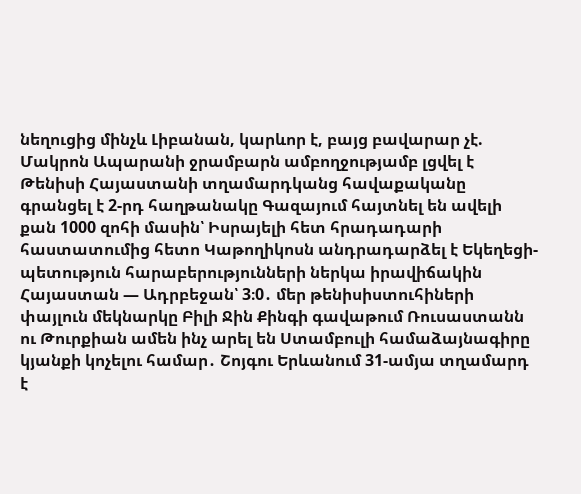նեղուցից մինչև Լիբանան, կարևոր է, բայց բավարար չէ. Մակրոն Ապարանի ջրամբարն ամբողջությամբ լցվել է Թենիսի Հայաստանի տղամարդկանց հավաքականը գրանցել է 2-րդ հաղթանակը Գազայում հայտնել են ավելի քան 1000 զոհի մասին՝ Իսրայելի հետ հրադադարի հաստատումից հետո Կաթողիկոսն անդրադարձել է Եկեղեցի-պետություն հարաբերությունների ներկա իրավիճակին Հայաստան — Ադրբեջան՝ 3։0․ մեր թենիսիստուհիների փայլուն մեկնարկը Բիլի Ջին Քինգի գավաթում Ռուսաստանն ու Թուրքիան ամեն ինչ արել են Ստամբուլի համաձայնագիրը կյանքի կոչելու համար․ Շոյգու Երևանում 31-ամյա տղամարդ է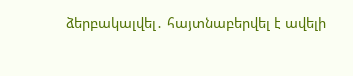ձերբակալվել․ հայտնաբերվել է ավելի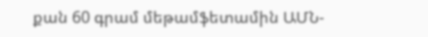քան 60 գրամ մեթամֆետամին ԱՄՆ-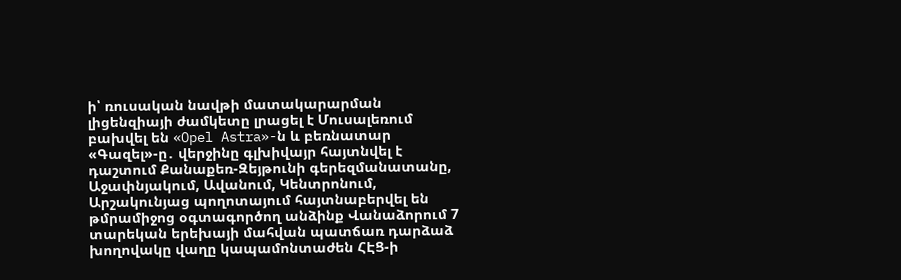ի՝ ռուսական նավթի մատակարարման լիցենզիայի ժամկետը լրացել է Մուսալեռում բախվել են «Opel Astra»-ն և բեռնատար «Գազել»-ը․ վերջինը գլխիվայր հայտնվել է դաշտում Քանաքեռ-Զեյթունի գերեզմանատանը, Աջափնյակում, Ավանում, Կենտրոնում, Արշակունյաց պողոտայում հայտնաբերվել են թմրամիջոց օգտագործող անձինք Վանաձորում 7 տարեկան երեխայի մահվան պատճառ դարձաձ խողովակը վաղը կապամոնտաժեն ՀԷՑ-ի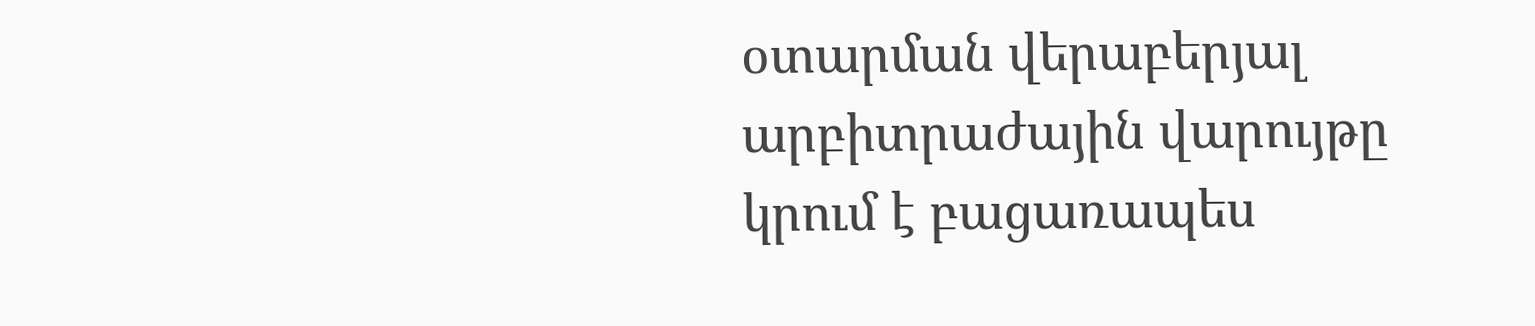օտարման վերաբերյալ արբիտրաժային վարույթը կրում է բացառապես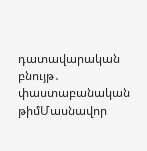դատավարական բնույթ․ փաստաբանական թիմՄասնավոր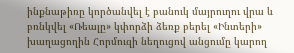ինքնաթիռը կործանվել է բանուկ մայրուղու վրա և բռնկվել «Ռեալը» կփորձի ձեռք բերել «Ինտերի» խաղացողին Հորմուզի նեղուցով անցումը կարող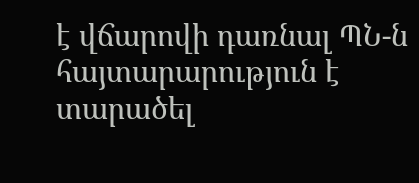է վճարովի դառնալ ՊՆ-ն հայտարարություն է տարածել